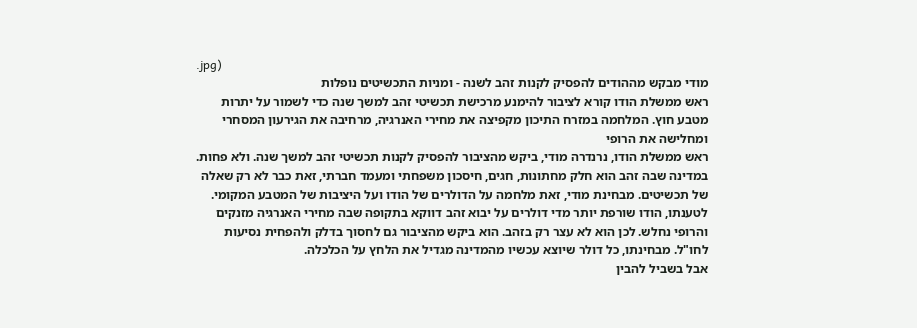.jpg)
מודי מבקש מההודים להפסיק לקנות זהב לשנה - ומניות התכשיטים נופלות
ראש ממשלת הודו קורא לציבור להימנע מרכישת תכשיטי זהב למשך שנה כדי לשמור על יתרות מטבע חוץ. המלחמה במזרח התיכון מקפיצה את מחירי האנרגיה, מרחיבה את הגירעון המסחרי ומחלישה את הרופי
ראש ממשלת הודו, נרנדרה מודי, ביקש מהציבור להפסיק לקנות תכשיטי זהב למשך שנה. ולא פחות. במדינה שבה זהב הוא חלק מחתונות, חגים, חיסכון משפחתי ומעמד חברתי, זאת כבר לא רק שאלה של תכשיטים. מבחינת מודי, זאת מלחמה על הדולרים של הודו ועל היציבות של המטבע המקומי.
לטענתו, הודו שורפת יותר מדי דולרים על יבוא זהב דווקא בתקופה שבה מחירי האנרגיה מזנקים והרופי נחלש. לכן הוא לא עצר רק בזהב. הוא ביקש מהציבור גם לחסוך בדלק ולהפחית נסיעות לחו"ל. מבחינתו, כל דולר שיוצא עכשיו מהמדינה מגדיל את הלחץ על הכלכלה.
אבל בשביל להבין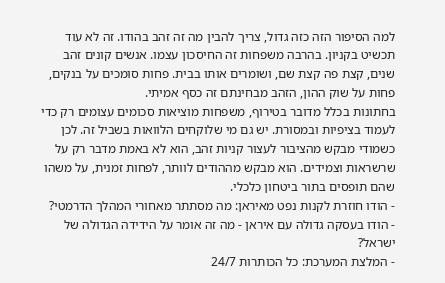למה הסיפור הזה כזה גדול, צריך להבין מה זה זהב בהודו. זה לא עוד תכשיט בקניון. בהרבה משפחות זה החיסכון עצמו. אנשים קונים זהב שנים, קצת פה קצת שם, ושומרים אותו בבית. פחות סומכים על בנקים, פחות על שוק ההון, הזהב מבחינתם זה כסף אמיתי.
בחתונות בכלל מדובר בטירוף, משפחות מוציאות סכומים עצומים רק כדי לעמוד בציפיות ובמסורת. יש גם מי שלוקחים הלוואות בשביל זה. לכן כשמודי מבקש מהציבור לעצור קניות זהב, הוא לא באמת מדבר רק על שרשראות וצמידים. הוא מבקש מההודים לוותר, לפחות זמנית, על משהו שהם תופסים בתור ביטחון כלכלי.
- הודו חוזרת לקנות נפט מאיראן: מה מסתתר מאחורי המהלך הדרמטי?
- הודו בעסקה גדולה עם איראן - מה זה אומר על הידידה הגדולה של ישראל?
- המלצת המערכת: כל הכותרות 24/7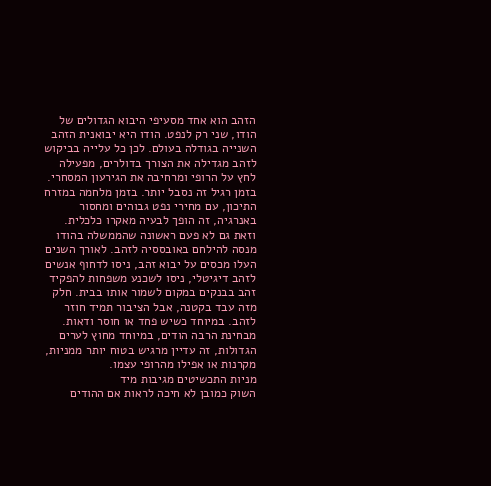הזהב הוא אחד מסעיפי היבוא הגדולים של הודו, שני רק לנפט. הודו היא יבואנית הזהב השנייה בגודלה בעולם. לכן כל עלייה בביקוש לזהב מגדילה את הצורך בדולרים, מפעילה לחץ על הרופי ומרחיבה את הגירעון המסחרי. בזמן רגיל זה נסבל יותר. בזמן מלחמה במזרח התיכון, עם מחירי נפט גבוהים ומחסור באנרגיה, זה הופך לבעיה מאקרו כלכלית.
וזאת גם לא פעם ראשונה שהממשלה בהודו מנסה להילחם באובססיה לזהב. לאורך השנים העלו מכסים על יבוא זהב, ניסו לדחוף אנשים לזהב דיגיטלי, ניסו לשכנע משפחות להפקיד זהב בבנקים במקום לשמור אותו בבית. חלק מזה עבד בקטנה, אבל הציבור תמיד חוזר לזהב. במיוחד כשיש פחד או חוסר ודאות. מבחינת הרבה הודים, במיוחד מחוץ לערים הגדולות, זה עדיין מרגיש בטוח יותר ממניות, מקרנות או אפילו מהרופי עצמו.
מניות התכשיטים מגיבות מיד
השוק כמובן לא חיכה לראות אם ההודים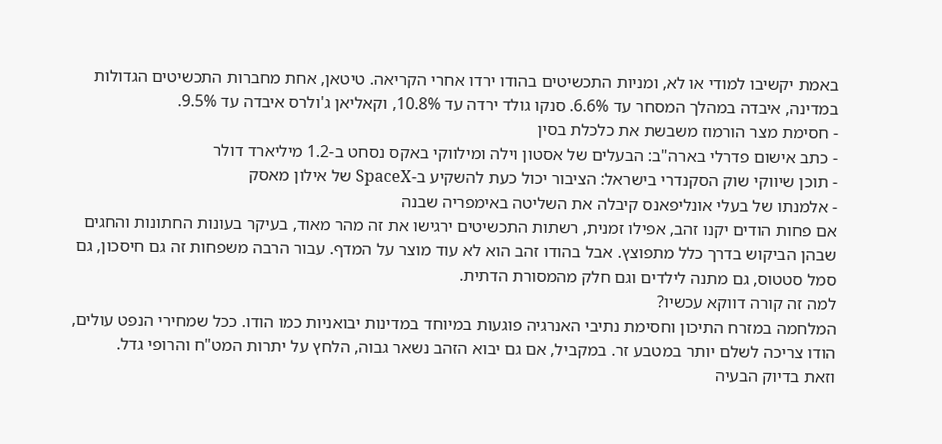באמת יקשיבו למודי או לא, ומניות התכשיטים בהודו ירדו אחרי הקריאה. טיטאן, אחת מחברות התכשיטים הגדולות במדינה, איבדה במהלך המסחר עד 6.6%. סנקו גולד ירדה עד 10.8%, וקאליאן ג'ולרס איבדה עד 9.5%.
- חסימת מצר הורמוז משבשת את כלכלת בסין
- כתב אישום פדרלי בארה"ב: הבעלים של אסטון וילה ומילווקי באקס נסחט ב-1.2 מיליארד דולר
- תוכן שיווקי שוק הסקנדרי בישראל: הציבור יכול כעת להשקיע ב-SpaceX של אילון מאסק
- אלמנתו של בעלי אונליפאנס קיבלה את השליטה באימפריה שבנה
אם פחות הודים יקנו זהב, אפילו זמנית, רשתות התכשיטים ירגישו את זה מהר מאוד, בעיקר בעונות החתונות והחגים שבהן הביקוש בדרך כלל מתפוצץ. אבל בהודו זהב הוא לא עוד מוצר על המדף. עבור הרבה משפחות זה גם חיסכון, גם סמל סטטוס, גם מתנה לילדים וגם חלק מהמסורת הדתית.
למה זה קורה דווקא עכשיו?
המלחמה במזרח התיכון וחסימת נתיבי האנרגיה פוגעות במיוחד במדינות יבואניות כמו הודו. ככל שמחירי הנפט עולים, הודו צריכה לשלם יותר במטבע זר. במקביל, אם גם יבוא הזהב נשאר גבוה, הלחץ על יתרות המט"ח והרופי גדל.
וזאת בדיוק הבעיה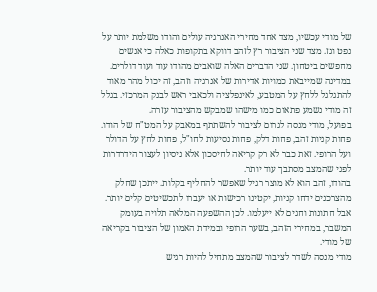של מודי עכשיו, מצד אחד מחירי האנרגיה עולים והודו משלמת יותר על נפט וגז. מצד שני הציבור רץ לזהב דווקא בתקופות כאלה כי אנשים מחפשים ביטחון. שני הדברים האלה שואבים מהודו עוד ועוד דולרים. במדינה שמייבאת כמויות אדירות של אנרגיה וזהב, זה יכול מהר מאוד להתגלגל ללחץ על המטבע, לאינפלציה ולכאבי ראש לבנק המרכזי. בגלל זה מודי נשמע פתאום כמו מישהו שמבקש מהציבור עזרה.
בפועל, מודי מנסה לגרום לציבור להשתתף במאבק על המט"ח של הודו. פחות קניות זהב, פחות דלק, פחות נסיעות לחו"ל, פחות לחץ על הדולר ועל הרופי. זאת כבר לא רק קריאה לחיסכון אלא ניסיון לעצור הידרדרות לפני שהמצב מסתבך עוד יותר.
בהודו, זהב הוא לא מוצר רגיל שאפשר להחליף בקלות. ייתכן שחלק מהצרכנים ידחו קניות, יקטינו רכישות או יעברו לתכשיטים קלים יותר. אבל חתונות וחגים לא ייעלמו. לכן ההשפעה המלאה תלויה בעומק המשבר, במחירי הזהב, בשער הרופי ובמידת האמון של הציבור בקריאה של מודי.
מודי מנסה לשדר לציבור שהמצב מתחיל להיות רגיש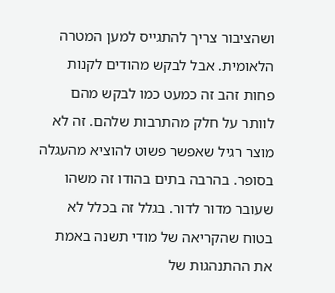ושהציבור צריך להתגייס למען המטרה הלאומית. אבל לבקש מהודים לקנות פחות זהב זה כמעט כמו לבקש מהם לוותר על חלק מהתרבות שלהם. זה לא מוצר רגיל שאפשר פשוט להוציא מהעגלה בסופר. בהרבה בתים בהודו זה משהו שעובר מדור לדור. בגלל זה בכלל לא בטוח שהקריאה של מודי תשנה באמת את ההתנהגות של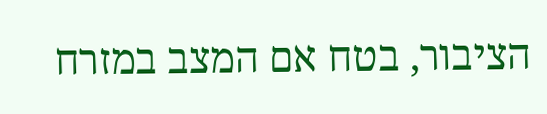הציבור, בטח אם המצב במזרח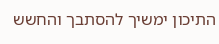התיכון ימשיך להסתבך והחשש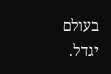בעולם יגדל.